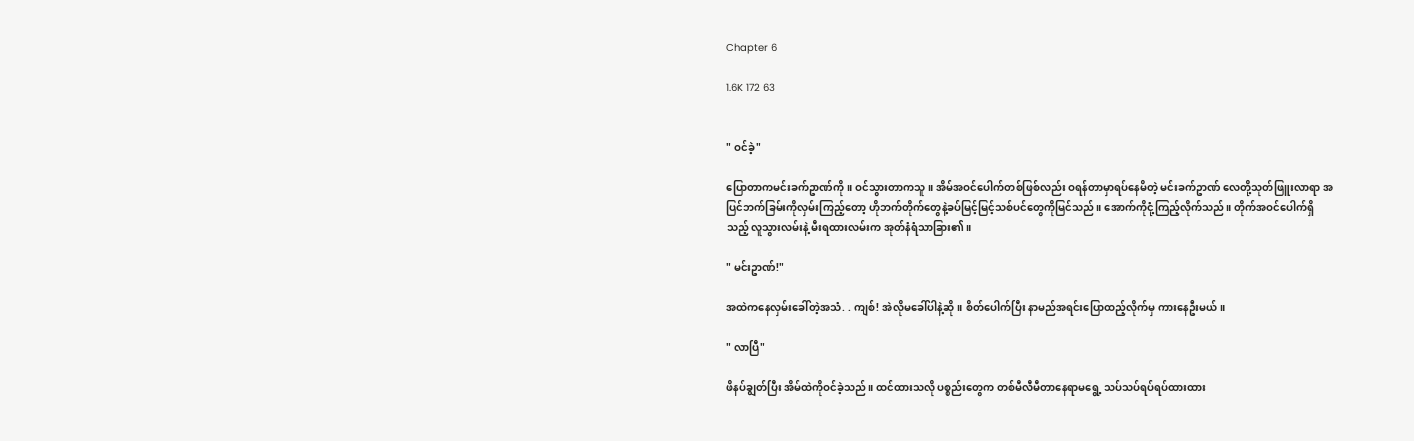Chapter 6

1.6K 172 63


" ဝင်ခဲ့"

ပြောတာကမင်းခက်ဥာဏ်ကို။ ဝင်သွားတာကသူ။ အိမ်အဝင်ပေါက်တစ်ဖြစ်လည်း ဝရန်တာမှာရပ်နေမိတဲ့ မင်းခက်ဥာဏ် လေတို့သုတ်ဖြူးလာရာ အပြင်ဘက်ခြမ်းကိုလှမ်းကြည့်တော့ ဟိုဘက်တိုက်တွေနဲ့ခပ်မြင့်မြင့်သစ်ပင်တွေကိုမြင်သည်။ အောက်ကိုငုံ့ကြည့်လိုက်သည်။ တိုက်အဝင်ပေါက်ရှိသည့် လူသွားလမ်းနဲ့ မီးရထားလမ်းက အုတ်နံရံသာခြား၏။

" မင်းဥာဏ်!"

အထဲကနေလှမ်းခေါ်တဲ့အသံ. . ကျစ်! အဲလိုမခေါ်ပါနဲ့ဆို။ စိတ်ပေါက်ပြီး နာမည်အရင်းပြောထည့်လိုက်မှ ကားနေဦးမယ်။

" လာပြီ"

ဖိနပ်ချွတ်ပြီး အိမ်ထဲကိုဝင်ခဲ့သည်။ ထင်ထားသလို ပစ္စည်းတွေက တစ်မီလီမီတာနေရာမရွေ့ သပ်သပ်ရပ်ရပ်ထားထား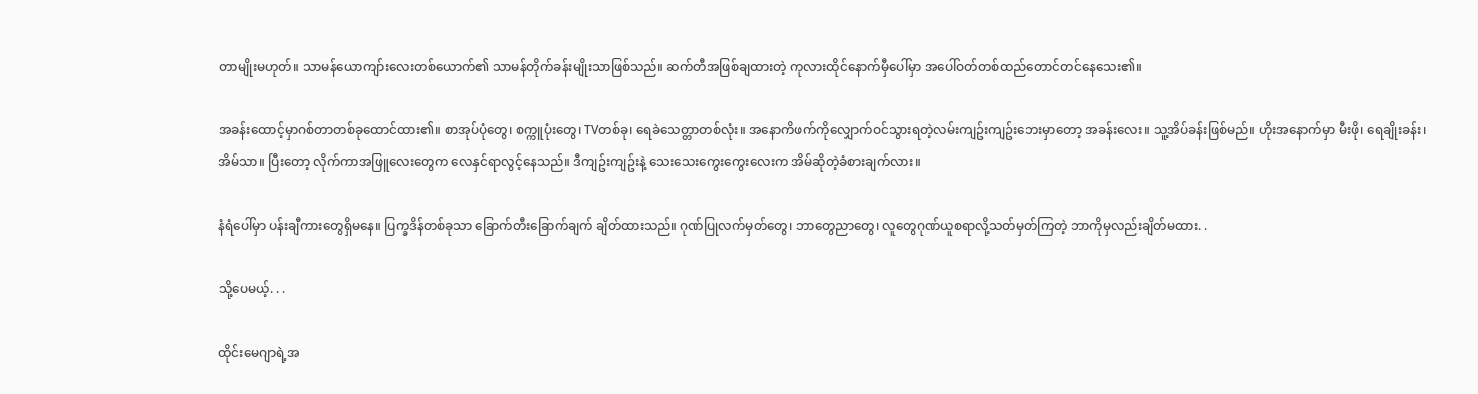တာမျိုးမဟုတ်။ သာမန်ယောကျာ်းလေးတစ်ယောက်၏ သာမန်တိုက်ခန်းမျိုးသာဖြစ်သည်။ ဆက်တီအဖြစ်ချထားတဲ့ ကုလားထိုင်နောက်မှီပေါ်မှာ အပေါ်ဝတ်တစ်ထည်တောင်တင်နေသေး၏။

အခန်းထောင့်မှာဂစ်တာတစ်ခုထောင်ထား၏။ စာအုပ်ပုံတွေ၊ စက္ကူပုံးတွေ၊ TVတစ်ခု၊ ရေခဲသေတ္တာတစ်လုံး။ အနောကိဖက်ကိုလျှောက်ဝင်သွားရတဲ့လမ်းကျဥ်းကျဥ်းဘေးမှာတော့ အခန်းလေး။ သူ့အိပ်ခန်းဖြစ်မည်။ ဟိုးအနောက်မှာ မီးဖို၊ ရေချိုးခန်း၊ အိမ်သာ။ ပြီးတော့ လိုက်ကာအဖြူလေးတွေက လေနှင်ရာလွင့်နေသည်။ ဒီကျဥ်းကျဥ်းနဲ့ သေးသေးကွေးကွေးလေးက အိမ်ဆိုတဲ့ခံစားချက်လား။

နံရံပေါ်မှာ ပန်းချီကားတွေရှိမနေ။ ပြက္ခဒိန်တစ်ခုသာ ခြောက်တီးခြောက်ချက် ချိတ်ထားသည်။ ဂုဏ်ပြုလက်မှတ်တွေ၊ ဘာတွေညာတွေ၊ လူတွေဂုဏ်ယူစရာလို့သတ်မှတ်ကြတဲ့ ဘာကိုမှလည်းချိတ်မထား. .

သို့ပေမယ့်. . .

ထိုင်းမေဂျာရဲ့အ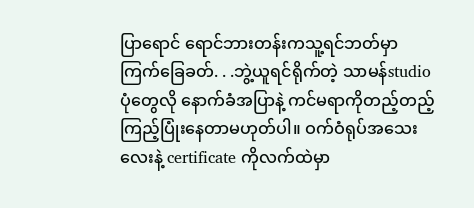ပြာရောင် ရောင်ဘားတန်းကသူ့ရင်ဘတ်မှာကြက်ခြေခတ်. . .ဘွဲ့ယူရင်ရိုက်တဲ့ သာမန်studioပုံတွေလို နောက်ခံအပြာနဲ့ ကင်မရာကိုတည့်တည့်ကြည့်ပြုံးနေတာမဟုတ်ပါ။ ဝက်ဝံရုပ်အသေးလေးနဲ့ certificate ကိုလက်ထဲမှာ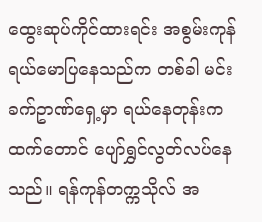ထွေးဆုပ်ကိုင်ထားရင်း အစွမ်းကုန်ရယ်မောပြနေသည်က တစ်ခါ မင်းခက်ဥာဏ်ရှေ့မှာ ရယ်နေတုန်းကထက်တောင် ပျော်ရွှင်လွတ်လပ်နေသည်။ ရန်ကုန်တက္ကသိုလ် အ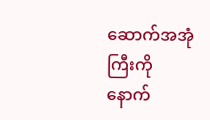ဆောက်အအုံကြီးကို နောက်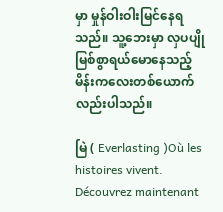မှာ မှုန်ဝါးဝါးမြင်နေရသည်။ သူ့ဘေးမှာ လှပပျိုမြစ်စွာရယ်မောနေသည့် မိန်းကလေးတစ်ယောက်လည်းပါသည်။

မြဲ ( Everlasting )Où les histoires vivent. Découvrez maintenant